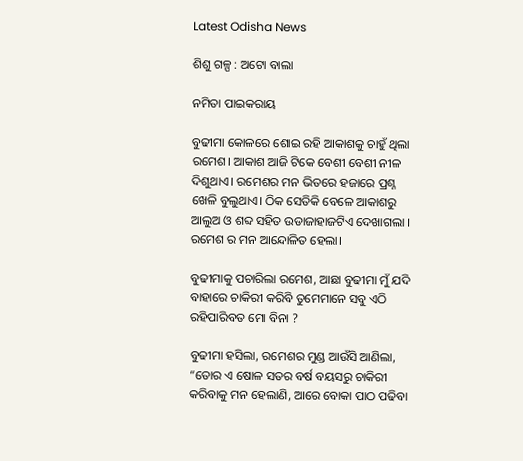Latest Odisha News

ଶିଶୁ ଗଳ୍ପ : ଅଟୋ ବାଲା

ନମିତା ପାଇକରାୟ

ବୁଢୀମା କୋଳରେ ଶୋଇ ରହି ଆକାଶକୁ ଚାହୁଁ ଥିଲା ରମେଶ। ଆକାଶ ଆଜି ଟିକେ ବେଶୀ ବେଶୀ ନୀଳ ଦିଶୁଥାଏ। ରମେଶର ମନ ଭିତରେ ହଜାରେ ପ୍ରଶ୍ନ ଖେଳି ବୁଲୁଥାଏ। ଠିକ ସେତିକି ବେଳେ ଆକାଶରୁ ଆଲୁଅ ଓ ଶବ୍ଦ ସହିତ ଉଡାଜାହାଜଟିଏ ଦେଖାଗଲା । ରମେଶ ର ମନ ଆନ୍ଦୋଳିତ ହେଲା।

ବୁଢୀମାକୁ ପଚାରିଲା ରମେଶ, ଆଛା ବୁଢୀମା ମୁଁ ଯଦି ବାହାରେ ଚାକିରୀ କରିବି ତୁମେମାନେ ସବୁ ଏଠି ରହିପାରିବତ ମୋ ବିନା ?

ବୁଢୀମା ହସିଲା, ରମେଶର ମୁଣ୍ଡ ଆଉଁସି ଆଣିଲା, “ତୋର ଏ ଷୋଳ ସତର ବର୍ଷ ବୟସରୁ ଚାକିରୀ କରିବାକୁ ମନ ହେଲାଣି, ଆରେ ବୋକା ପାଠ ପଢିବା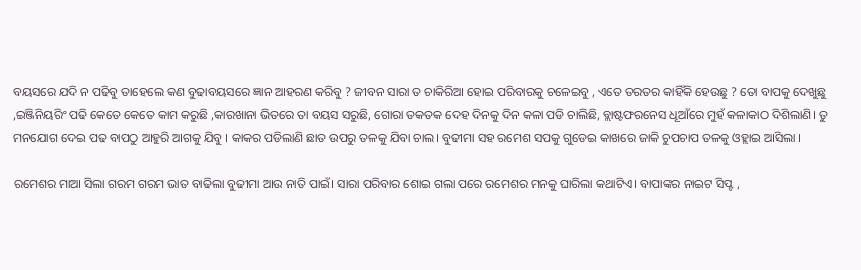ବୟସରେ ଯଦି ନ ପଢିବୁ ତାହେଲେ କଣ ବୁଢାବୟସରେ ଜ୍ଞାନ ଆହରଣ କରିବୁ ? ଜୀବନ ସାରା ତ ଚାକିରିଆ ହୋଇ ପରିବାରକୁ ଚଳେଇବୁ , ଏତେ ତରତର କାହିଁକି ହେଉଛୁ ? ତୋ ବାପକୁ ଦେଖୁଛୁ ,ଇଞ୍ଜିନିୟରିଂ ପଢି କେତେ କେତେ କାମ କରୁଛି ,କାରଖାନା ଭିତରେ ତା ବୟସ ସରୁଛି, ଗୋରା ତକତକ ଦେହ ଦିନକୁ ଦିନ କଳା ପଡି ଚାଲିଛି, ବ୍ଲାଷ୍ଟଫରନେସ ଧୂଆଁରେ ମୁହଁ କଳାକାଠ ଦିଶିଲାଣି। ତୁ ମନଯୋଗ ଦେଇ ପଢ ବାପଠୁ ଆହୁରି ଆଗକୁ ଯିବୁ । କାକର ପଡିଲାଣି ଛାତ ଉପରୁ ତଳକୁ ଯିବା ଚାଲ। ବୁଢୀମା ସହ ରମେଶ ସପକୁ ଗୁଡେଇ କାଖରେ ଜାକି ଚୁପଚାପ ତଳକୁ ଓହ୍ଲାଇ ଆସିଲା ।

ରମେଶର ମାଆ ସିଲା ଗରମ ଗରମ ଭାତ ବାଢିଲା ବୁଢୀମା ଆଉ ନାତି ପାଇଁ। ସାରା ପରିବାର ଶୋଇ ଗଲା ପରେ ରମେଶର ମନକୁ ଘାରିଲା କଥାଟିଏ। ବାପାଙ୍କର ନାଇଟ ସିପ୍ଟ ,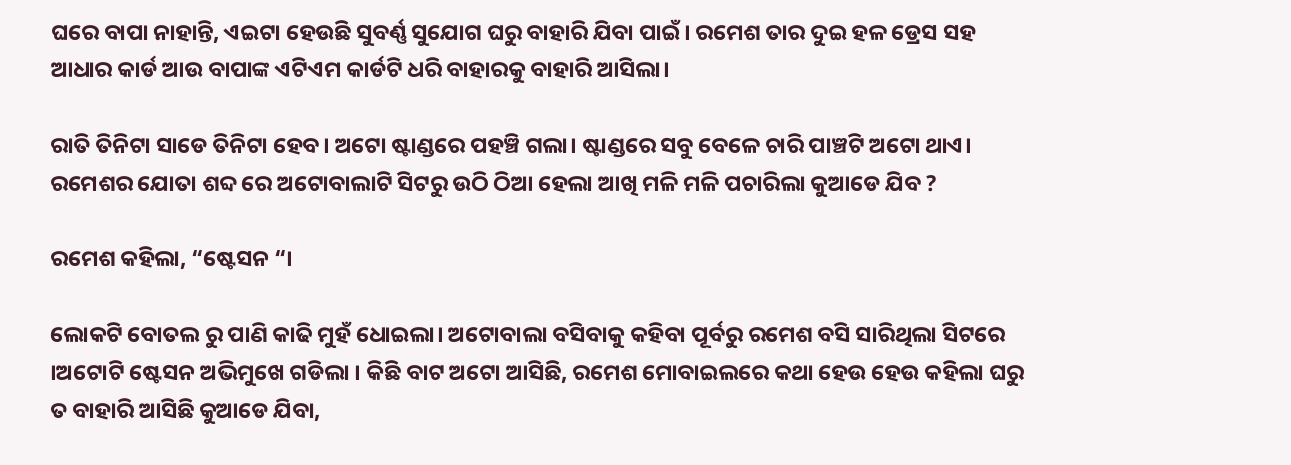ଘରେ ବାପା ନାହାନ୍ତି, ଏଇଟା ହେଉଛି ସୁବର୍ଣ୍ଣ ସୁଯୋଗ ଘରୁ ବାହାରି ଯିବା ପାଇଁ। ରମେଶ ତାର ଦୁଇ ହଳ ଡ୍ରେସ ସହ ଆଧାର କାର୍ଡ ଆଉ ବାପାଙ୍କ ଏଟିଏମ କାର୍ଡଟି ଧରି ବାହାରକୁ ବାହାରି ଆସିଲା।

ରାତି ତିନିଟା ସାଡେ ତିନିଟା ହେବ। ଅଟୋ ଷ୍ଟାଣ୍ଡରେ ପହଞ୍ଚି ଗଲା। ଷ୍ଟାଣ୍ଡରେ ସବୁ ବେଳେ ଚାରି ପାଞ୍ଚଟି ଅଟୋ ଥାଏ। ରମେଶର ଯୋତା ଶବ୍ଦ ରେ ଅଟୋବାଲାଟି ସିଟରୁ ଉଠି ଠିଆ ହେଲା ଆଖି ମଳି ମଳି ପଚାରିଲା କୁଆଡେ ଯିବ ?

ରମେଶ କହିଲା, “ଷ୍ଟେସନ “।

ଲୋକଟି ବୋତଲ ରୁ ପାଣି କାଢି ମୁହଁ ଧୋଇଲା। ଅଟୋବାଲା ବସିବାକୁ କହିବା ପୂର୍ବରୁ ରମେଶ ବସି ସାରିଥିଲା ସିଟରେ ।ଅଟୋଟି ଷ୍ଟେସନ ଅଭିମୁଖେ ଗଡିଲା । କିଛି ବାଟ ଅଟୋ ଆସିଛି, ରମେଶ ମୋବାଇଲରେ କଥା ହେଉ ହେଉ କହିଲା ଘରୁ ତ ବାହାରି ଆସିଛି କୁଆଡେ ଯିବା,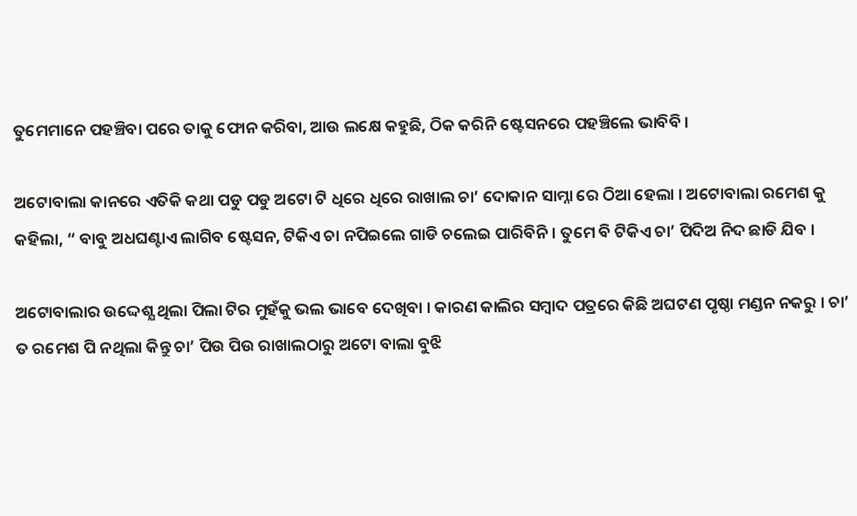ତୁମେମାନେ ପହଞ୍ଚିବା ପରେ ତାକୁ ଫୋନ କରିବା, ଆଉ ଲକ୍ଷେ କହୁଛି, ଠିକ କରିନି ଷ୍ଟେସନରେ ପହଞ୍ଚିଲେ ଭାବିବି ।

ଅଟୋବାଲା କାନରେ ଏତିକି କଥା ପଡୁ ପଡୁ ଅଟୋ ଟି ଧିରେ ଧିରେ ରାଖାଲ ଚା’ ଦୋକାନ ସାମ୍ନା ରେ ଠିଆ ହେଲା । ଅଟୋବାଲା ରମେଶ କୁ କହିଲା, “ ବାବୁ ଅଧଘଣ୍ଟାଏ ଲାଗିବ ଷ୍ଟେସନ, ଟିକିଏ ଚା ନପିଇଲେ ଗାଡି ଚଲେଇ ପାରିବିନି । ତୁମେ ବି ଟିକିଏ ଚା’ ପିଦିଅ ନିଦ ଛାଡି ଯିବ ।

ଅଟୋବାଲାର ଉଦ୍ଦେଶ୍ଯ ଥିଲା ପିଲା ଟିର ମୁହଁକୁ ଭଲ ଭାବେ ଦେଖିବା । କାରଣ କାଲିର ସମ୍ବାଦ ପତ୍ରରେ କିଛି ଅଘଟଣ ପୃଷ୍ଠା ମଣ୍ଡନ ନକରୁ । ଚା’ ତ ରମେଶ ପି ନଥିଲା କିନ୍ତୁ ଚା’ ପିଉ ପିଉ ରାଖାଲଠାରୁ ଅଟୋ ବାଲା ବୁଝି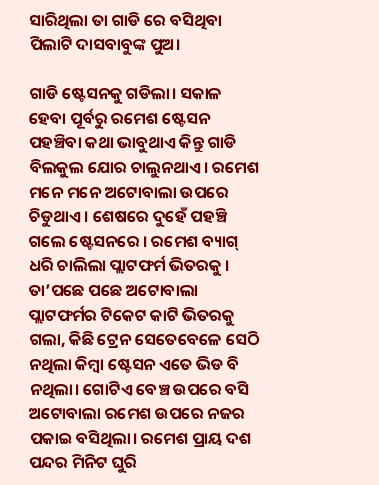ସାରିଥିଲା ତା ଗାଡି ରେ ବସିଥିବା ପିଲାଟି ଦାସବାବୁଙ୍କ ପୁଅ।

ଗାଡି ଷ୍ଟେସନକୁ ଗଡିଲା। ସକାଳ ହେବା ପୂର୍ବରୁ ରମେଶ ଷ୍ଟେସନ ପହଞ୍ଚିବା କଥା ଭାବୁଥାଏ କିନ୍ତୁ ଗାଡି ବିଲକୁଲ ଯୋର ଚାଲୁନଥାଏ। ରମେଶ ମନେ ମନେ ଅଟୋବାଲା ଉପରେ ଚିଡୁଥାଏ । ଶେଷରେ ଦୁହେଁ ପହଞ୍ଚି ଗଲେ ଷ୍ଟେସନରେ । ରମେଶ ବ୍ୟାଗ୍ ଧରି ଚାଲିଲା ପ୍ଲାଟଫର୍ମ ଭିତରକୁ । ତା’ପଛେ ପଛେ ଅଟୋବାଲା ପ୍ଲାଟଫର୍ମର ଟିକେଟ କାଟି ଭିତରକୁ ଗଲା, କିଛି ଟ୍ରେନ ସେତେବେଳେ ସେଠି ନଥିଲା କିମ୍ବା ଷ୍ଟେସନ ଏତେ ଭିଡ ବି ନଥିଲା। ଗୋଟିଏ ବେଞ୍ଚ ଉପରେ ବସି ଅଟୋବାଲା ରମେଶ ଉପରେ ନଜର ପକାଇ ବସିଥିଲା। ରମେଶ ପ୍ରାୟ ଦଶ ପନ୍ଦର ମିନିଟ ଘୁରି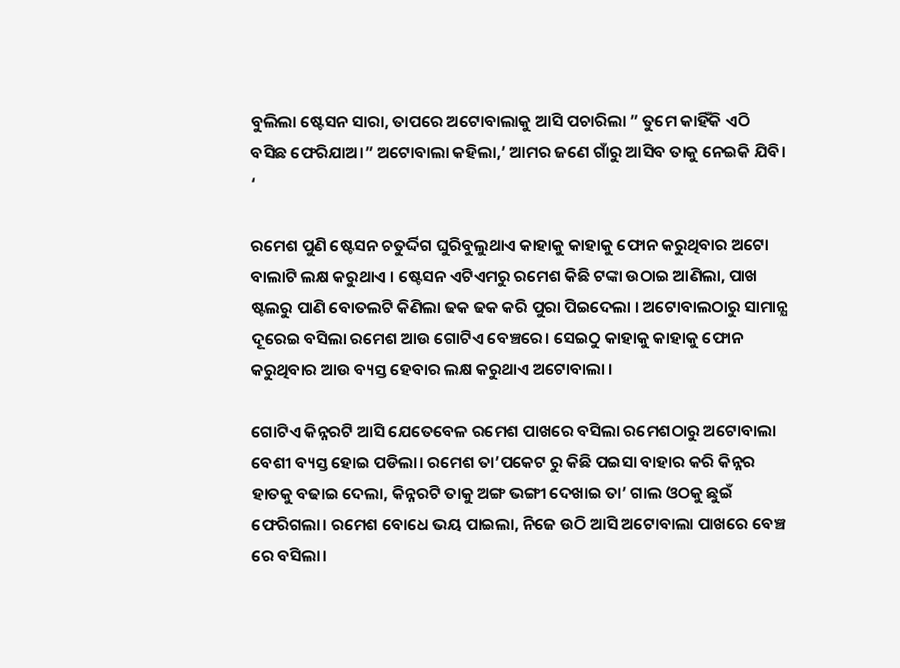ବୁଲିଲା ଷ୍ଟେସନ ସାରା, ତାପରେ ଅଟୋବାଲାକୁ ଆସି ପଚାରିଲା ” ତୁମେ କାହିଁକି ଏଠି ବସିଛ ଫେରିଯାଅ।” ଅଟୋବାଲା କହିଲା,’ ଆମର ଜଣେ ଗାଁରୁ ଆସିବ ତାକୁ ନେଇକି ଯିବି। ‘

ରମେଶ ପୁଣି ଷ୍ଟେସନ ଚତୁର୍ଦ୍ଦିଗ ଘୁରିବୁଲୁଥାଏ କାହାକୁ କାହାକୁ ଫୋନ କରୁଥିବାର ଅଟୋ ବାଲାଟି ଲକ୍ଷ କରୁଥାଏ । ଷ୍ଟେସନ ଏଟିଏମରୁ ରମେଶ କିଛି ଟଙ୍କା ଉଠାଇ ଆଣିଲା, ପାଖ ଷ୍ଟଲରୁ ପାଣି ବୋତଲଟି କିଣିଲା ଢକ ଢକ କରି ପୁରା ପିଇଦେଲା । ଅଟୋବାଲଠାରୁ ସାମାନ୍ଯ ଦୂରେଇ ବସିଲା ରମେଶ ଆଉ ଗୋଟିଏ ବେଞ୍ଚରେ। ସେଇଠୁ କାହାକୁ କାହାକୁ ଫୋନ କରୁଥିବାର ଆଉ ବ୍ୟସ୍ତ ହେବାର ଲକ୍ଷ କରୁଥାଏ ଅଟୋବାଲା ।

ଗୋଟିଏ କିନ୍ନରଟି ଆସି ଯେତେବେଳ ରମେଶ ପାଖରେ ବସିଲା ରମେଶଠାରୁ ଅଟୋବାଲା ବେଶୀ ବ୍ୟସ୍ତ ହୋଇ ପଡିଲା। ରମେଶ ତା’ପକେଟ ରୁ କିଛି ପଇସା ବାହାର କରି କିନ୍ନର ହାତକୁ ବଢାଇ ଦେଲା, କିନ୍ନରଟି ତାକୁ ଅଙ୍ଗ ଭଙ୍ଗୀ ଦେଖାଇ ତା’ ଗାଲ ଓଠକୁ ଛୁଇଁ ଫେରିଗଲା। ରମେଶ ବୋଧେ ଭୟ ପାଇଲା, ନିଜେ ଉଠି ଆସି ଅଟୋବାଲା ପାଖରେ ବେଞ୍ଚ ରେ ବସିଲା।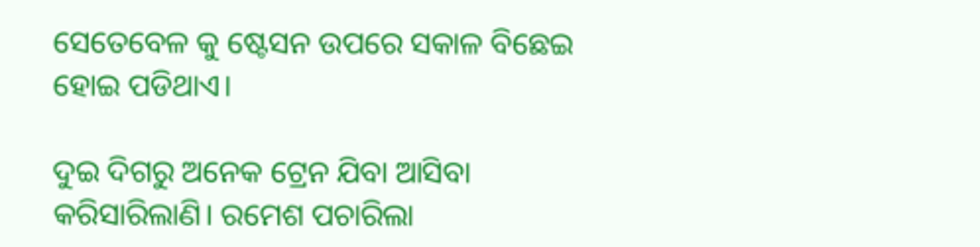ସେତେବେଳ କୁ ଷ୍ଟେସନ ଉପରେ ସକାଳ ବିଛେଇ ହୋଇ ପଡିଥାଏ।

ଦୁଇ ଦିଗରୁ ଅନେକ ଟ୍ରେନ ଯିବା ଆସିବା କରିସାରିଲାଣି। ରମେଶ ପଚାରିଲା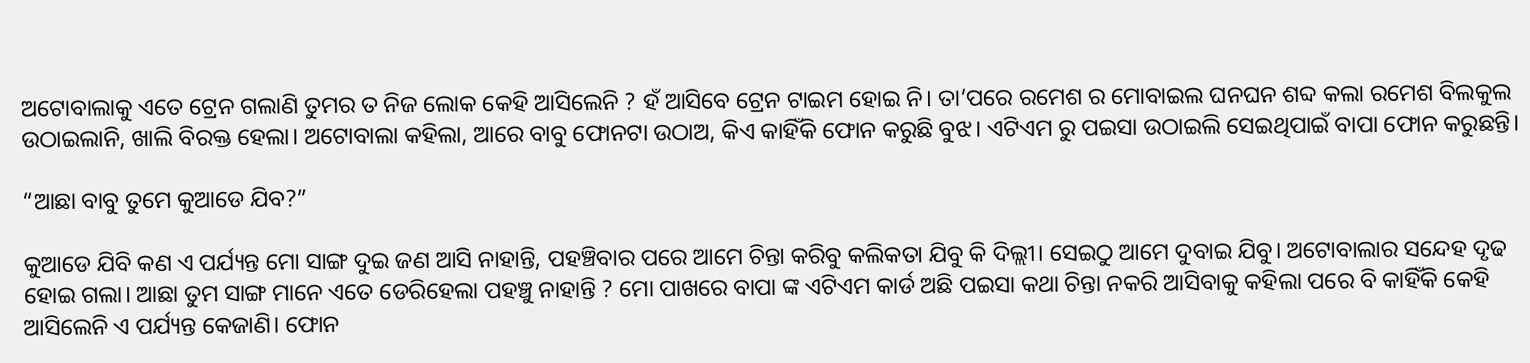ଅଟୋବାଲାକୁ ଏତେ ଟ୍ରେନ ଗଲାଣି ତୁମର ତ ନିଜ ଲୋକ କେହି ଆସିଲେନି ? ହଁ ଆସିବେ ଟ୍ରେନ ଟାଇମ ହୋଇ ନି। ତା’ପରେ ରମେଶ ର ମୋବାଇଲ ଘନଘନ ଶବ୍ଦ କଲା ରମେଶ ବିଲକୁଲ ଉଠାଇଲାନି, ଖାଲି ବିରକ୍ତ ହେଲା। ଅଟୋବାଲା କହିଲା, ଆରେ ବାବୁ ଫୋନଟା ଉଠାଅ, କିଏ କାହିଁକି ଫୋନ କରୁଛି ବୁଝ। ଏଟିଏମ ରୁ ପଇସା ଉଠାଇଲି ସେଇଥିପାଇଁ ବାପା ଫୋନ କରୁଛନ୍ତି।

“ଆଛା ବାବୁ ତୁମେ କୁଆଡେ ଯିବ?”

କୁଆଡେ ଯିବି କଣ ଏ ପର୍ଯ୍ୟନ୍ତ ମୋ ସାଙ୍ଗ ଦୁଇ ଜଣ ଆସି ନାହାନ୍ତି, ପହଞ୍ଚିବାର ପରେ ଆମେ ଚିନ୍ତା କରିବୁ କଲିକତା ଯିବୁ କି ଦିଲ୍ଲୀ। ସେଇଠୁ ଆମେ ଦୁବାଇ ଯିବୁ। ଅଟୋବାଲାର ସନ୍ଦେହ ଦୃଢ ହୋଇ ଗଲା। ଆଛା ତୁମ ସାଙ୍ଗ ମାନେ ଏତେ ଡେରିହେଲା ପହଞ୍ଚୁ ନାହାନ୍ତି ? ମୋ ପାଖରେ ବାପା ଙ୍କ ଏଟିଏମ କାର୍ଡ ଅଛି ପଇସା କଥା ଚିନ୍ତା ନକରି ଆସିବାକୁ କହିଲା ପରେ ବି କାହିଁକି କେହି ଆସିଲେନି ଏ ପର୍ଯ୍ୟନ୍ତ କେଜାଣି। ଫୋନ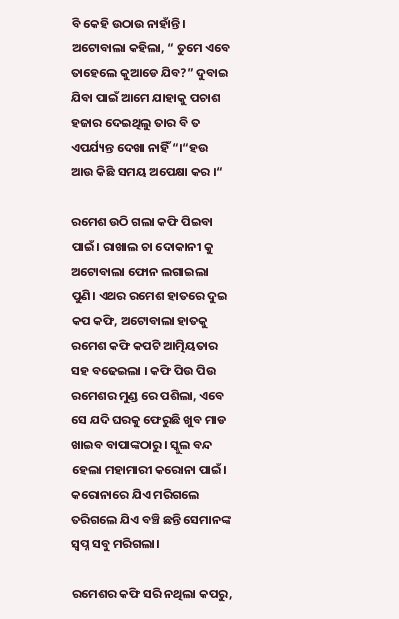ବି କେହି ଉଠାଉ ନାହାଁନ୍ତି। ଅଟୋବାଲା କହିଲା, “ ତୁମେ ଏବେ ତାହେଲେ କୁଆଡେ ଯିବ?” ଦୁବାଇ ଯିବା ପାଇଁ ଆମେ ଯାହାକୁ ପଚାଶ ହଜାର ଦେଇଥିଲୁ ତାର ବି ତ ଏପର୍ଯ୍ୟନ୍ତ ଦେଖା ନାହିଁ “।“ହଉ ଆଉ କିଛି ସମୟ ଅପେକ୍ଷା କର ।“

ରମେଶ ଉଠି ଗଲା କଫି ପିଇବା ପାଇଁ। ରାଖାଲ ଚା ଦୋକାନୀ କୁ ଅଟୋବାଲା ଫୋନ ଲଗାଇଲା ପୁଣି। ଏଥର ରମେଶ ହାତରେ ଦୁଇ କପ କଫି, ଅଟୋବାଲା ହାତକୁ ରମେଶ କଫି କପଟି ଆତ୍ମିୟତାର ସହ ବଢେଇଲା । କଫି ପିଉ ପିଉ ରମେଶର ମୁଣ୍ଡ ରେ ପଶିଲା, ଏବେ ସେ ଯଦି ଘରକୁ ଫେରୁଛି ଖୁବ ମାଡ ଖାଇବ ବାପାଙ୍କଠାରୁ। ସ୍କୁଲ ବନ୍ଦ ହେଲା ମହାମାରୀ କରୋନା ପାଇଁ। କରୋନାରେ ଯିଏ ମରିଗଲେ ତରିଗଲେ ଯିଏ ବଞ୍ଚି ଛନ୍ତି ସେମାନଙ୍କ ସ୍ଵପ୍ନ ସବୁ ମରିଗଲା।

ରମେଶର କଫି ସରି ନଥିଲା କପରୁ,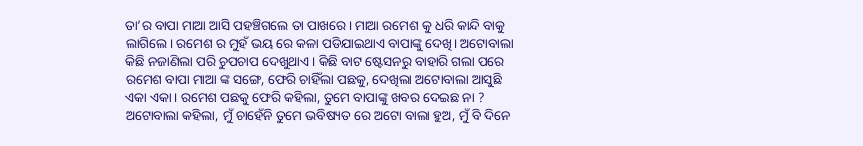ତା’ର ବାପା ମାଆ ଆସି ପହଞ୍ଚିଗଲେ ତା ପାଖରେ। ମାଆ ରମେଶ କୁ ଧରି କାନ୍ଦି ବାକୁ ଲାଗିଲେ। ରମେଶ ର ମୁହଁ ଭୟ ରେ କଳା ପଡିଯାଇଥାଏ ବାପାଙ୍କୁ ଦେଖି। ଅଟୋବାଲା କିଛି ନଜାଣିଲା ପରି ଚୁପଚାପ ଦେଖୁଥାଏ। କିଛି ବାଟ ଷ୍ଟେସନରୁ ବାହାରି ଗଲା ପରେ ରମେଶ ବାପା ମାଆ ଙ୍କ ସଙ୍ଗେ, ଫେରି ଚାହିଁଲା ପଛକୁ, ଦେଖିଲା ଅଟୋବାଲା ଆସୁଛି ଏକା ଏକା। ରମେଶ ପଛକୁ ଫେରି କହିଲା, ତୁମେ ବାପାଙ୍କୁ ଖବର ଦେଇଛ ନା ? ଅଟୋବାଲା କହିଲା, ମୁଁ ଚାହେଁନି ତୁମେ ଭବିଷ୍ୟତ ରେ ଅଟୋ ବାଲା ହୁଅ, ମୁଁ ବି ଦିନେ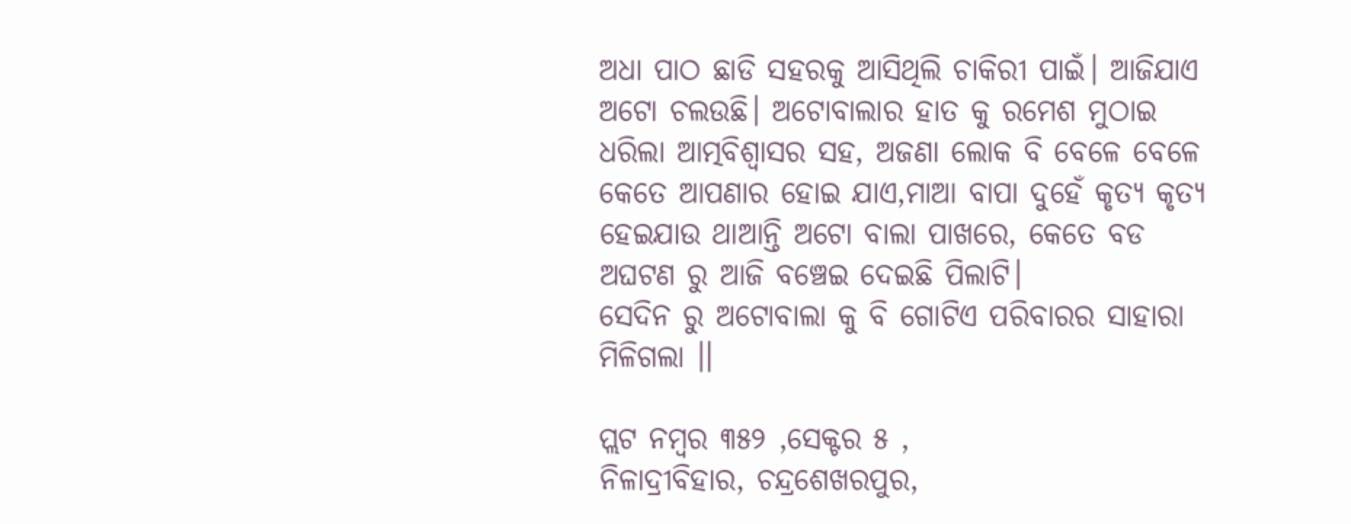ଅଧା ପାଠ ଛାଡି ସହରକୁ ଆସିଥିଲି ଚାକିରୀ ପାଇଁ। ଆଜିଯାଏ ଅଟୋ ଚଲଉଛି। ଅଟୋବାଲାର ହାତ କୁ ରମେଶ ମୁଠାଇ ଧରିଲା ଆତ୍ମବିଶ୍ଵାସର ସହ, ଅଜଣା ଲୋକ ବି ବେଳେ ବେଳେ କେତେ ଆପଣାର ହୋଇ ଯାଏ,ମାଆ ବାପା ଦୁହେଁ କୃତ୍ୟ କୃତ୍ୟ ହେଇଯାଉ ଥାଆନ୍ତି ଅଟୋ ବାଲା ପାଖରେ, କେତେ ବଡ ଅଘଟଣ ରୁ ଆଜି ବଞ୍ଚେଇ ଦେଇଛି ପିଲାଟି।
ସେଦିନ ରୁ ଅଟୋବାଲା କୁ ବି ଗୋଟିଏ ପରିବାରର ସାହାରା ମିଳିଗଲା ।।

ପ୍ଲଟ ନମ୍ବର ୩୫୨ ,ସେକ୍ଟର ୫ ,                                                                                                ନିଳାଦ୍ରୀବିହାର, ଚନ୍ଦ୍ରଶେଖରପୁର,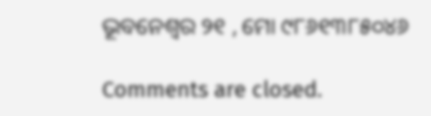ଭୂବନେଶ୍ବର ୨୧ , ମୋ ୯୮୬୧୩୮୫୦୪୬

Comments are closed.